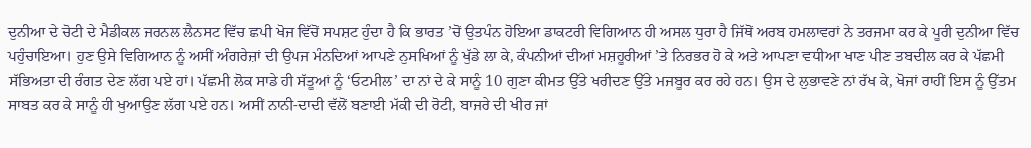ਦੁਨੀਆ ਦੇ ਚੋਟੀ ਦੇ ਮੈਡੀਕਲ ਜਰਨਲ ਲੈਨਸਟ ਵਿੱਚ ਛਪੀ ਖੋਜ ਵਿੱਚੋਂ ਸਪਸ਼ਟ ਹੁੰਦਾ ਹੈ ਕਿ ਭਾਰਤ ’ਚੋਂ ਉਤਪੰਨ ਹੋਇਆ ਡਾਕਟਰੀ ਵਿਗਿਆਨ ਹੀ ਅਸਲ ਧੁਰਾ ਹੈ ਜਿੱਥੋਂ ਅਰਬ ਹਮਲਾਵਰਾਂ ਨੇ ਤਰਜਮਾ ਕਰ ਕੇ ਪੂਰੀ ਦੁਨੀਆ ਵਿੱਚ ਪਹੁੰਚਾਇਆ। ਹੁਣ ਉਸੇ ਵਿਗਿਆਨ ਨੂੰ ਅਸੀਂ ਅੰਗਰੇਜ਼ਾਂ ਦੀ ਉਪਜ ਮੰਨਦਿਆਂ ਆਪਣੇ ਨੁਸਖਿਆਂ ਨੂੰ ਖੁੱਡੇ ਲਾ ਕੇ, ਕੰਪਨੀਆਂ ਦੀਆਂ ਮਸ਼ਹੂਰੀਆਂ ’ਤੇ ਨਿਰਭਰ ਹੋ ਕੇ ਅਤੇ ਆਪਣਾ ਵਧੀਆ ਖਾਣ ਪੀਣ ਤਬਦੀਲ ਕਰ ਕੇ ਪੱਛਮੀ ਸੱਭਿਅਤਾ ਦੀ ਰੰਗਤ ਦੇਣ ਲੱਗ ਪਏ ਹਾਂ। ਪੱਛਮੀ ਲੋਕ ਸਾਡੇ ਹੀ ਸੱਤੂਆਂ ਨੂੰ ‘ਓਟਮੀਲ’ ਦਾ ਨਾਂ ਦੇ ਕੇ ਸਾਨੂੰ 10 ਗੁਣਾ ਕੀਮਤ ਉੱਤੇ ਖਰੀਦਣ ਉੱਤੇ ਮਜਬੂਰ ਕਰ ਰਹੇ ਹਨ। ਉਸ ਦੇ ਲੁਭਾਵਣੇ ਨਾਂ ਰੱਖ ਕੇ, ਖੋਜਾਂ ਰਾਹੀਂ ਇਸ ਨੂੰ ਉੱਤਮ ਸਾਬਤ ਕਰ ਕੇ ਸਾਨੂੰ ਹੀ ਖੁਆਉਣ ਲੱਗ ਪਏ ਹਨ। ਅਸੀਂ ਨਾਨੀ-ਦਾਦੀ ਵੱਲੋਂ ਬਣਾਈ ਮੱਕੀ ਦੀ ਰੋਟੀ, ਬਾਜਰੇ ਦੀ ਖੀਰ ਜਾਂ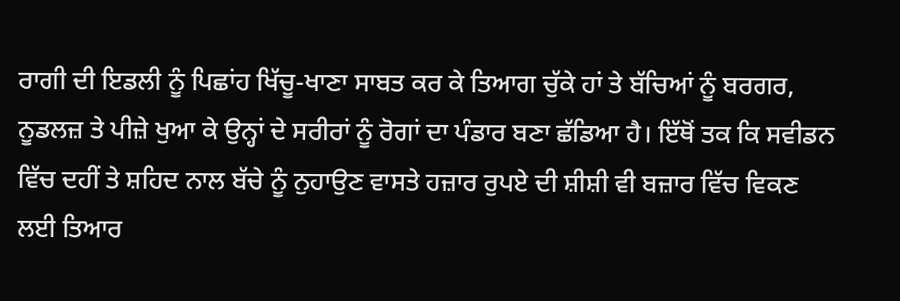ਰਾਗੀ ਦੀ ਇਡਲੀ ਨੂੰ ਪਿਛਾਂਹ ਖਿੱਚੂ-ਖਾਣਾ ਸਾਬਤ ਕਰ ਕੇ ਤਿਆਗ ਚੁੱਕੇ ਹਾਂ ਤੇ ਬੱਚਿਆਂ ਨੂੰ ਬਰਗਰ, ਨੂਡਲਜ਼ ਤੇ ਪੀਜ਼ੇ ਖੁਆ ਕੇ ਉਨ੍ਹਾਂ ਦੇ ਸਰੀਰਾਂ ਨੂੰ ਰੋਗਾਂ ਦਾ ਪੰਡਾਰ ਬਣਾ ਛੱਡਿਆ ਹੈ। ਇੱਥੋਂ ਤਕ ਕਿ ਸਵੀਡਨ ਵਿੱਚ ਦਹੀਂ ਤੇ ਸ਼ਹਿਦ ਨਾਲ ਬੱਚੇ ਨੂੰ ਨੁਹਾਉਣ ਵਾਸਤੇ ਹਜ਼ਾਰ ਰੁਪਏ ਦੀ ਸ਼ੀਸ਼ੀ ਵੀ ਬਜ਼ਾਰ ਵਿੱਚ ਵਿਕਣ ਲਈ ਤਿਆਰ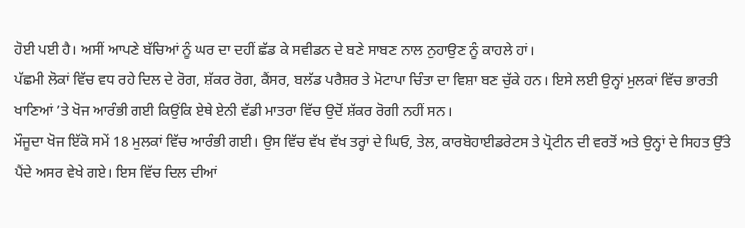ਹੋਈ ਪਈ ਹੈ। ਅਸੀਂ ਆਪਣੇ ਬੱਚਿਆਂ ਨੂੰ ਘਰ ਦਾ ਦਹੀਂ ਛੱਡ ਕੇ ਸਵੀਡਨ ਦੇ ਬਣੇ ਸਾਬਣ ਨਾਲ ਨੁਹਾਉਣ ਨੂੰ ਕਾਹਲੇ ਹਾਂ।
ਪੱਛਮੀ ਲੋਕਾਂ ਵਿੱਚ ਵਧ ਰਹੇ ਦਿਲ ਦੇ ਰੋਗ, ਸ਼ੱਕਰ ਰੋਗ, ਕੈਂਸਰ, ਬਲੱਡ ਪਰੈਸ਼ਰ ਤੇ ਮੋਟਾਪਾ ਚਿੰਤਾ ਦਾ ਵਿਸ਼ਾ ਬਣ ਚੁੱਕੇ ਹਨ। ਇਸੇ ਲਈ ਉਨ੍ਹਾਂ ਮੁਲਕਾਂ ਵਿੱਚ ਭਾਰਤੀ ਖਾਣਿਆਂ ’ਤੇ ਖੋਜ ਆਰੰਭੀ ਗਈ ਕਿਉਂਕਿ ਏਥੇ ਏਨੀ ਵੱਡੀ ਮਾਤਰਾ ਵਿੱਚ ਉਦੋਂ ਸ਼ੱਕਰ ਰੋਗੀ ਨਹੀਂ ਸਨ।
ਮੌਜੂਦਾ ਖੋਜ ਇੱਕੋ ਸਮੇਂ 18 ਮੁਲਕਾਂ ਵਿੱਚ ਆਰੰਭੀ ਗਈ। ਉਸ ਵਿੱਚ ਵੱਖ ਵੱਖ ਤਰ੍ਹਾਂ ਦੇ ਘਿਓ, ਤੇਲ, ਕਾਰਬੋਹਾਈਡਰੇਟਸ ਤੇ ਪ੍ਰੋਟੀਨ ਦੀ ਵਰਤੋਂ ਅਤੇ ਉਨ੍ਹਾਂ ਦੇ ਸਿਹਤ ਉੱਤੇ ਪੈਂਦੇ ਅਸਰ ਵੇਖੇ ਗਏ। ਇਸ ਵਿੱਚ ਦਿਲ ਦੀਆਂ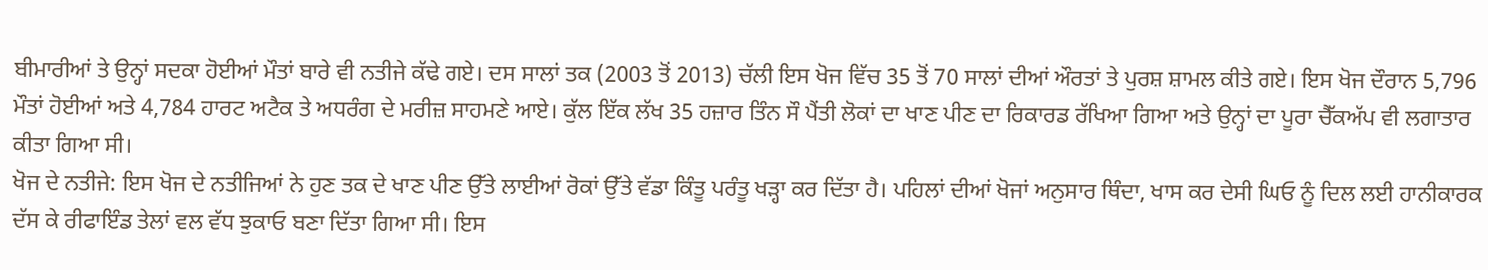ਬੀਮਾਰੀਆਂ ਤੇ ਉਨ੍ਹਾਂ ਸਦਕਾ ਹੋਈਆਂ ਮੌਤਾਂ ਬਾਰੇ ਵੀ ਨਤੀਜੇ ਕੱਢੇ ਗਏ। ਦਸ ਸਾਲਾਂ ਤਕ (2003 ਤੋਂ 2013) ਚੱਲੀ ਇਸ ਖੋਜ ਵਿੱਚ 35 ਤੋਂ 70 ਸਾਲਾਂ ਦੀਆਂ ਔਰਤਾਂ ਤੇ ਪੁਰਸ਼ ਸ਼ਾਮਲ ਕੀਤੇ ਗਏ। ਇਸ ਖੋਜ ਦੌਰਾਨ 5,796 ਮੌਤਾਂ ਹੋਈਆਂ ਅਤੇ 4,784 ਹਾਰਟ ਅਟੈਕ ਤੇ ਅਧਰੰਗ ਦੇ ਮਰੀਜ਼ ਸਾਹਮਣੇ ਆਏ। ਕੁੱਲ ਇੱਕ ਲੱਖ 35 ਹਜ਼ਾਰ ਤਿੰਨ ਸੌ ਪੈਂਤੀ ਲੋਕਾਂ ਦਾ ਖਾਣ ਪੀਣ ਦਾ ਰਿਕਾਰਡ ਰੱਖਿਆ ਗਿਆ ਅਤੇ ਉਨ੍ਹਾਂ ਦਾ ਪੂਰਾ ਚੈੱਕਅੱਪ ਵੀ ਲਗਾਤਾਰ ਕੀਤਾ ਗਿਆ ਸੀ।
ਖੋਜ ਦੇ ਨਤੀਜੇ: ਇਸ ਖੋਜ ਦੇ ਨਤੀਜਿਆਂ ਨੇ ਹੁਣ ਤਕ ਦੇ ਖਾਣ ਪੀਣ ਉੱਤੇ ਲਾਈਆਂ ਰੋਕਾਂ ਉੱਤੇ ਵੱਡਾ ਕਿੰਤੂ ਪਰੰਤੂ ਖੜ੍ਹਾ ਕਰ ਦਿੱਤਾ ਹੈ। ਪਹਿਲਾਂ ਦੀਆਂ ਖੋਜਾਂ ਅਨੁਸਾਰ ਥਿੰਦਾ, ਖਾਸ ਕਰ ਦੇਸੀ ਘਿਓ ਨੂੰ ਦਿਲ ਲਈ ਹਾਨੀਕਾਰਕ ਦੱਸ ਕੇ ਰੀਫਾਇੰਡ ਤੇਲਾਂ ਵਲ ਵੱਧ ਝੁਕਾਓ ਬਣਾ ਦਿੱਤਾ ਗਿਆ ਸੀ। ਇਸ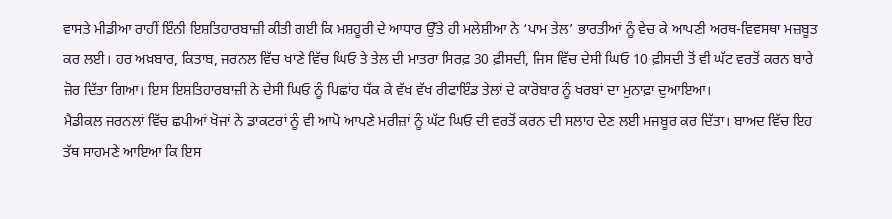ਵਾਸਤੇ ਮੀਡੀਆ ਰਾਹੀਂ ਇੰਨੀ ਇਸ਼ਤਿਹਾਰਬਾਜ਼ੀ ਕੀਤੀ ਗਈ ਕਿ ਮਸ਼ਹੂਰੀ ਦੇ ਆਧਾਰ ਉੱਤੇ ਹੀ ਮਲੇਸ਼ੀਆ ਨੇ ‘ਪਾਮ ਤੇਲ’ ਭਾਰਤੀਆਂ ਨੂੰ ਵੇਚ ਕੇ ਆਪਣੀ ਅਰਥ-ਵਿਵਸਥਾ ਮਜ਼ਬੂਤ ਕਰ ਲਈ। ਹਰ ਅਖ਼ਬਾਰ, ਕਿਤਾਬ, ਜਰਨਲ ਵਿੱਚ ਖਾਣੇ ਵਿੱਚ ਘਿਓ ਤੇ ਤੇਲ ਦੀ ਮਾਤਰਾ ਸਿਰਫ਼ 30 ਫ਼ੀਸਦੀ, ਜਿਸ ਵਿੱਚ ਦੇਸੀ ਘਿਓ 10 ਫ਼ੀਸਦੀ ਤੋਂ ਵੀ ਘੱਟ ਵਰਤੋਂ ਕਰਨ ਬਾਰੇ ਜ਼ੋਰ ਦਿੱਤਾ ਗਿਆ। ਇਸ ਇਸ਼ਤਿਹਾਰਬਾਜ਼ੀ ਨੇ ਦੇਸੀ ਘਿਓ ਨੂੰ ਪਿਛਾਂਹ ਧੱਕ ਕੇ ਵੱਖ ਵੱਖ ਰੀਫਾਇੰਡ ਤੇਲਾਂ ਦੇ ਕਾਰੋਬਾਰ ਨੂੰ ਖਰਬਾਂ ਦਾ ਮੁਨਾਫ਼ਾ ਦੁਆਇਆ।
ਮੈਡੀਕਲ ਜਰਨਲਾਂ ਵਿੱਚ ਛਪੀਆਂ ਖੋਜਾਂ ਨੇ ਡਾਕਟਰਾਂ ਨੂੰ ਵੀ ਆਪੋ ਆਪਣੇ ਮਰੀਜ਼ਾਂ ਨੂੰ ਘੱਟ ਘਿਓ ਦੀ ਵਰਤੋਂ ਕਰਨ ਦੀ ਸਲਾਹ ਦੇਣ ਲਈ ਮਜਬੂਰ ਕਰ ਦਿੱਤਾ। ਬਾਅਦ ਵਿੱਚ ਇਹ ਤੱਥ ਸਾਹਮਣੇ ਆਇਆ ਕਿ ਇਸ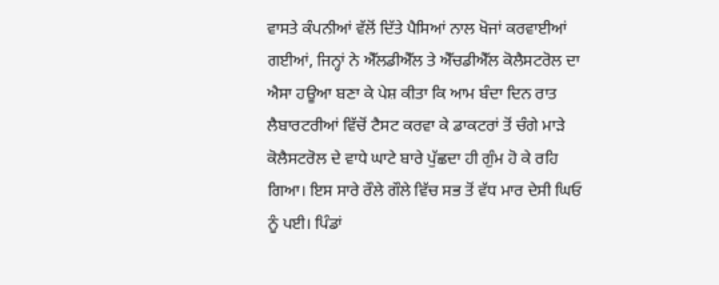ਵਾਸਤੇ ਕੰਪਨੀਆਂ ਵੱਲੋਂ ਦਿੱਤੇ ਪੈਸਿਆਂ ਨਾਲ ਖੋਜਾਂ ਕਰਵਾਈਆਂ ਗਈਆਂ, ਜਿਨ੍ਹਾਂ ਨੇ ਐੱਲਡੀਐੱਲ ਤੇ ਐੱਚਡੀਐੱਲ ਕੋਲੈਸਟਰੋਲ ਦਾ ਐਸਾ ਹਊਆ ਬਣਾ ਕੇ ਪੇਸ਼ ਕੀਤਾ ਕਿ ਆਮ ਬੰਦਾ ਦਿਨ ਰਾਤ ਲੈਬਾਰਟਰੀਆਂ ਵਿੱਚੋਂ ਟੈਸਟ ਕਰਵਾ ਕੇ ਡਾਕਟਰਾਂ ਤੋਂ ਚੰਗੇ ਮਾੜੇ ਕੋਲੈਸਟਰੋਲ ਦੇ ਵਾਧੇ ਘਾਟੇ ਬਾਰੇ ਪੁੱਛਦਾ ਹੀ ਗੁੰਮ ਹੋ ਕੇ ਰਹਿ ਗਿਆ। ਇਸ ਸਾਰੇ ਰੌਲੇ ਗੌਲੇ ਵਿੱਚ ਸਭ ਤੋਂ ਵੱਧ ਮਾਰ ਦੇਸੀ ਘਿਓ ਨੂੰ ਪਈ। ਪਿੰਡਾਂ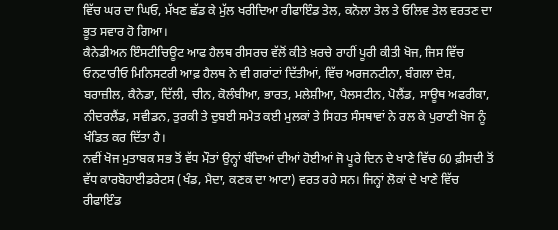ਵਿੱਚ ਘਰ ਦਾ ਘਿਓ, ਮੱਖਣ ਛੱਡ ਕੇ ਮੁੱਲ ਖਰੀਦਿਆ ਰੀਫਾਇੰਡ ਤੇਲ, ਕਨੋਲਾ ਤੇਲ ਤੇ ਓਲਿਵ ਤੇਲ ਵਰਤਣ ਦਾ ਭੂਤ ਸਵਾਰ ਹੋ ਗਿਆ।
ਕੈਨੇਡੀਅਨ ਇੰਸਟੀਚਿਊਟ ਆਫ ਹੈਲਥ ਰੀਸਰਚ ਵੱਲੋਂ ਕੀਤੇ ਖ਼ਰਚੇ ਰਾਹੀਂ ਪੂਰੀ ਕੀਤੀ ਖੋਜ, ਜਿਸ ਵਿੱਚ ਓਨਟਾਰੀਓ ਮਿਨਿਸਟਰੀ ਆਫ਼ ਹੈਲਥ ਨੇ ਵੀ ਗਰਾਂਟਾਂ ਦਿੱਤੀਆਂ, ਵਿੱਚ ਅਰਜਨਟੀਨਾ, ਬੰਗਲਾ ਦੇਸ਼, ਬਰਾਜ਼ੀਲ, ਕੈਨੇਡਾ, ਦਿੱਲੀ, ਚੀਨ, ਕੋਲੰਬੀਆ, ਭਾਰਤ, ਮਲੇਸ਼ੀਆ, ਪੈਲਸਟੀਨ, ਪੋਲੈਂਡ, ਸਾਊਥ ਅਫਰੀਕਾ, ਨੀਦਰਲੈਂਡ, ਸਵੀਡਨ, ਤੁਰਕੀ ਤੇ ਦੁਬਈ ਸਮੇਤ ਕਈ ਮੁਲਕਾਂ ਤੇ ਸਿਹਤ ਸੰਸਥਾਵਾਂ ਨੇ ਰਲ ਕੇ ਪੁਰਾਣੀ ਖੋਜ ਨੂੰ ਖੰਡਿਤ ਕਰ ਦਿੱਤਾ ਹੈ।
ਨਵੀਂ ਖੋਜ ਮੁਤਾਬਕ ਸਭ ਤੋਂ ਵੱਧ ਮੌਤਾਂ ਉਨ੍ਹਾਂ ਬੰਦਿਆਂ ਦੀਆਂ ਹੋਈਆਂ ਜੋ ਪੂਰੇ ਦਿਨ ਦੇ ਖਾਣੇ ਵਿੱਚ 60 ਫ਼ੀਸਦੀ ਤੋਂ ਵੱਧ ਕਾਰਬੋਹਾਈਡਰੇਟਸ (ਖੰਡ, ਮੈਦਾ, ਕਣਕ ਦਾ ਆਟਾ) ਵਰਤ ਰਹੇ ਸਨ। ਜਿਨ੍ਹਾਂ ਲੋਕਾਂ ਦੇ ਖਾਣੇ ਵਿੱਚ ਰੀਫਾਇੰਡ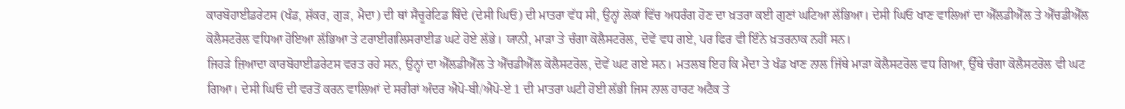ਕਾਰਬੋਹਾਈਡਰੇਟਸ (ਖੰਡ, ਸ਼ੱਕਰ, ਗੁੜ, ਮੈਦਾ) ਦੀ ਥਾਂ ਸੈਚੂਰੇਟਿਡ ਥਿੰਦੇ (ਦੇਸੀ ਘਿਓ) ਦੀ ਮਾਤਰਾ ਵੱਧ ਸੀ, ਉਨ੍ਹਾਂ ਲੋਕਾਂ ਵਿੱਚ ਅਧਰੰਗ ਹੋਣ ਦਾ ਖ਼ਤਰਾ ਕਈ ਗੁਣਾਂ ਘਟਿਆ ਲੱਭਿਆ। ਦੇਸੀ ਘਿਓ ਖਾਣ ਵਾਲਿਆਂ ਦਾ ਐੱਲਡੀਐੱਲ ਤੇ ਐੱਚਡੀਐੱਲ ਕੋਲੈਸਟਰੋਲ ਵਧਿਆ ਹੋਇਆ ਲੱਭਿਆ ਤੇ ਟਰਾਈਗਲਿਸਰਾਈਡ ਘਟੇ ਹੋਏ ਲੱਭੇ। ਯਾਨੀ, ਮਾੜਾ ਤੇ ਚੰਗਾ ਕੋਲੈਸਟਰੋਲ, ਦੋਵੇਂ ਵਧ ਗਏ, ਪਰ ਫਿਰ ਵੀ ਇੰਨੇ ਖ਼ਤਰਨਾਕ ਨਹੀਂ ਸਨ।
ਜਿਹੜੇ ਜ਼ਿਆਦਾ ਕਾਰਬੋਹਾਈਡਰੇਟਸ ਵਰਤ ਰਹੇ ਸਨ, ਉਨ੍ਹਾਂ ਦਾ ਐੱਲਡੀਐੱਲ ਤੇ ਐੱਚਡੀਐੱਲ ਕੋਲੈਸਟਰੋਲ, ਦੋਵੇਂ ਘਟ ਗਏ ਸਨ। ਮਤਲਬ ਇਹ ਕਿ ਮੈਦਾ ਤੇ ਖੰਡ ਖਾਣ ਨਾਲ ਜਿੱਥੇ ਮਾੜਾ ਕੋਲੈਸਟਰੋਲ ਵਧ ਗਿਆ, ਉੱਥੇ ਚੰਗਾ ਕੋਲੈਸਟਰੋਲ ਵੀ ਘਟ ਗਿਆ। ਦੇਸੀ ਘਿਓ ਦੀ ਵਰਤੋਂ ਕਰਨ ਵਾਲਿਆਂ ਦੇ ਸਰੀਰਾਂ ਅੰਦਰ ਐਪੋ-ਬੀ/ਐਪੋ-ਏ 1 ਦੀ ਮਾਤਰਾ ਘਟੀ ਹੋਈ ਲੱਭੀ ਜਿਸ ਨਾਲ ਹਾਰਟ ਅਟੈਕ ਤੇ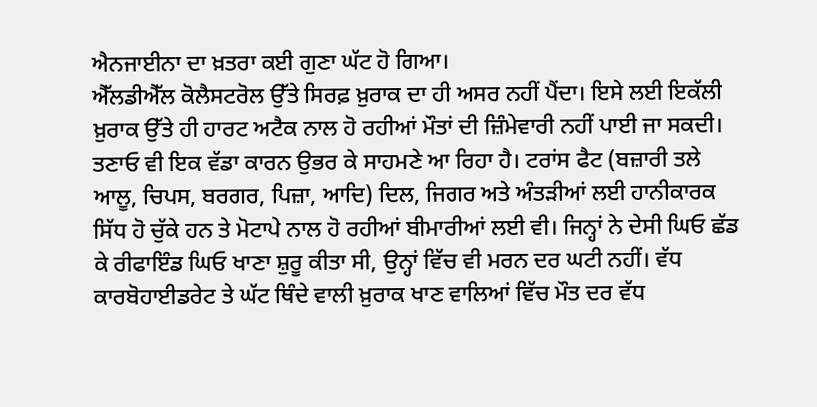ਐਨਜਾਈਨਾ ਦਾ ਖ਼ਤਰਾ ਕਈ ਗੁਣਾ ਘੱਟ ਹੋ ਗਿਆ।
ਐੱਲਡੀਐੱਲ ਕੋਲੈਸਟਰੋਲ ਉੱਤੇ ਸਿਰਫ਼ ਖ਼ੁਰਾਕ ਦਾ ਹੀ ਅਸਰ ਨਹੀਂ ਪੈਂਦਾ। ਇਸੇ ਲਈ ਇਕੱਲੀ ਖ਼ੁਰਾਕ ਉੱਤੇ ਹੀ ਹਾਰਟ ਅਟੈਕ ਨਾਲ ਹੋ ਰਹੀਆਂ ਮੌਤਾਂ ਦੀ ਜ਼ਿੰਮੇਵਾਰੀ ਨਹੀਂ ਪਾਈ ਜਾ ਸਕਦੀ। ਤਣਾਓ ਵੀ ਇਕ ਵੱਡਾ ਕਾਰਨ ਉਭਰ ਕੇ ਸਾਹਮਣੇ ਆ ਰਿਹਾ ਹੈ। ਟਰਾਂਸ ਫੈਟ (ਬਜ਼ਾਰੀ ਤਲੇ ਆਲੂ, ਚਿਪਸ, ਬਰਗਰ, ਪਿਜ਼ਾ, ਆਦਿ) ਦਿਲ, ਜਿਗਰ ਅਤੇ ਅੰਤੜੀਆਂ ਲਈ ਹਾਨੀਕਾਰਕ ਸਿੱਧ ਹੋ ਚੁੱਕੇ ਹਨ ਤੇ ਮੋਟਾਪੇ ਨਾਲ ਹੋ ਰਹੀਆਂ ਬੀਮਾਰੀਆਂ ਲਈ ਵੀ। ਜਿਨ੍ਹਾਂ ਨੇ ਦੇਸੀ ਘਿਓ ਛੱਡ ਕੇ ਰੀਫਾਇੰਡ ਘਿਓ ਖਾਣਾ ਸ਼ੁਰੂ ਕੀਤਾ ਸੀ, ਉਨ੍ਹਾਂ ਵਿੱਚ ਵੀ ਮਰਨ ਦਰ ਘਟੀ ਨਹੀਂ। ਵੱਧ ਕਾਰਬੋਹਾਈਡਰੇਟ ਤੇ ਘੱਟ ਥਿੰਦੇ ਵਾਲੀ ਖ਼ੁਰਾਕ ਖਾਣ ਵਾਲਿਆਂ ਵਿੱਚ ਮੌਤ ਦਰ ਵੱਧ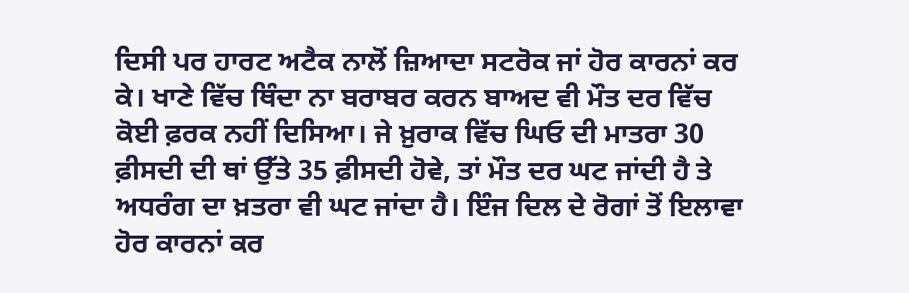ਦਿਸੀ ਪਰ ਹਾਰਟ ਅਟੈਕ ਨਾਲੋਂ ਜ਼ਿਆਦਾ ਸਟਰੋਕ ਜਾਂ ਹੋਰ ਕਾਰਨਾਂ ਕਰ ਕੇ। ਖਾਣੇ ਵਿੱਚ ਥਿੰਦਾ ਨਾ ਬਰਾਬਰ ਕਰਨ ਬਾਅਦ ਵੀ ਮੌਤ ਦਰ ਵਿੱਚ ਕੋਈ ਫ਼ਰਕ ਨਹੀਂ ਦਿਸਿਆ। ਜੇ ਖ਼ੁਰਾਕ ਵਿੱਚ ਘਿਓ ਦੀ ਮਾਤਰਾ 30 ਫ਼ੀਸਦੀ ਦੀ ਥਾਂ ਉੱਤੇ 35 ਫ਼ੀਸਦੀ ਹੋਵੇ, ਤਾਂ ਮੌਤ ਦਰ ਘਟ ਜਾਂਦੀ ਹੈ ਤੇ ਅਧਰੰਗ ਦਾ ਖ਼ਤਰਾ ਵੀ ਘਟ ਜਾਂਦਾ ਹੈ। ਇੰਜ ਦਿਲ ਦੇ ਰੋਗਾਂ ਤੋਂ ਇਲਾਵਾ ਹੋਰ ਕਾਰਨਾਂ ਕਰ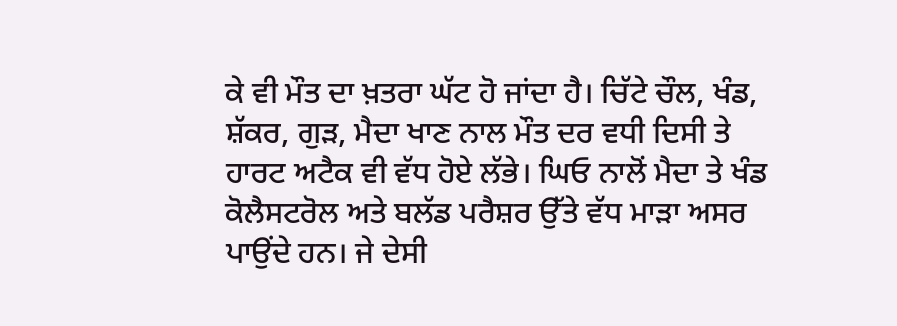ਕੇ ਵੀ ਮੌਤ ਦਾ ਖ਼ਤਰਾ ਘੱਟ ਹੋ ਜਾਂਦਾ ਹੈ। ਚਿੱਟੇ ਚੌਲ, ਖੰਡ, ਸ਼ੱਕਰ, ਗੁੜ, ਮੈਦਾ ਖਾਣ ਨਾਲ ਮੌਤ ਦਰ ਵਧੀ ਦਿਸੀ ਤੇ ਹਾਰਟ ਅਟੈਕ ਵੀ ਵੱਧ ਹੋਏ ਲੱਭੇ। ਘਿਓ ਨਾਲੋਂ ਮੈਦਾ ਤੇ ਖੰਡ ਕੋਲੈਸਟਰੋਲ ਅਤੇ ਬਲੱਡ ਪਰੈਸ਼ਰ ਉੱਤੇ ਵੱਧ ਮਾੜਾ ਅਸਰ ਪਾਉਂਦੇ ਹਨ। ਜੇ ਦੇਸੀ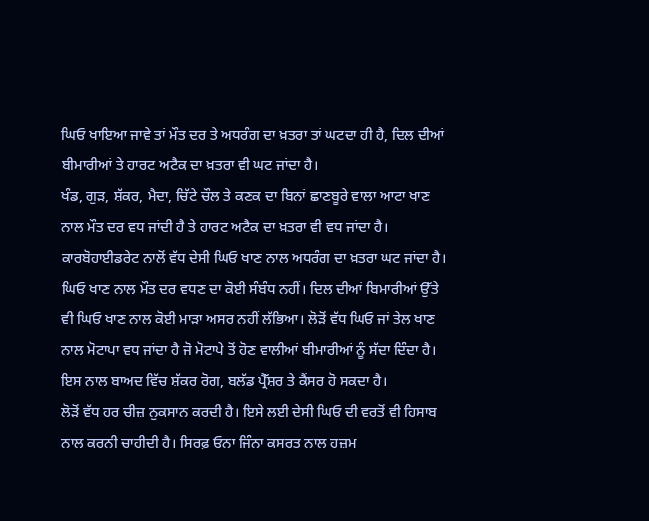ਘਿਓ ਖਾਇਆ ਜਾਵੇ ਤਾਂ ਮੌਤ ਦਰ ਤੇ ਅਧਰੰਗ ਦਾ ਖ਼ਤਰਾ ਤਾਂ ਘਟਦਾ ਹੀ ਹੈ, ਦਿਲ ਦੀਆਂ ਬੀਮਾਰੀਆਂ ਤੇ ਹਾਰਟ ਅਟੈਕ ਦਾ ਖ਼ਤਰਾ ਵੀ ਘਟ ਜਾਂਦਾ ਹੈ।
ਖੰਡ, ਗੁੜ, ਸ਼ੱਕਰ, ਮੈਦਾ, ਚਿੱਟੇ ਚੌਲ ਤੇ ਕਣਕ ਦਾ ਬਿਨਾਂ ਛਾਣਬੂਰੇ ਵਾਲਾ ਆਟਾ ਖਾਣ ਨਾਲ ਮੌਤ ਦਰ ਵਧ ਜਾਂਦੀ ਹੈ ਤੇ ਹਾਰਟ ਅਟੈਕ ਦਾ ਖ਼ਤਰਾ ਵੀ ਵਧ ਜਾਂਦਾ ਹੈ। ਕਾਰਬੋਹਾਈਡਰੇਟ ਨਾਲੋਂ ਵੱਧ ਦੇਸੀ ਘਿਓ ਖਾਣ ਨਾਲ ਅਧਰੰਗ ਦਾ ਖ਼ਤਰਾ ਘਟ ਜਾਂਦਾ ਹੈ। ਘਿਓ ਖਾਣ ਨਾਲ ਮੌਤ ਦਰ ਵਧਣ ਦਾ ਕੋਈ ਸੰਬੰਧ ਨਹੀਂ। ਦਿਲ ਦੀਆਂ ਬਿਮਾਰੀਆਂ ਉੱਤੇ ਵੀ ਘਿਓ ਖਾਣ ਨਾਲ ਕੋਈ ਮਾੜਾ ਅਸਰ ਨਹੀਂ ਲੱਭਿਆ। ਲੋੜੋਂ ਵੱਧ ਘਿਓ ਜਾਂ ਤੇਲ ਖਾਣ ਨਾਲ ਮੋਟਾਪਾ ਵਧ ਜਾਂਦਾ ਹੈ ਜੋ ਮੋਟਾਪੇ ਤੋਂ ਹੋਣ ਵਾਲੀਆਂ ਬੀਮਾਰੀਆਂ ਨੂੰ ਸੱਦਾ ਦਿੰਦਾ ਹੈ। ਇਸ ਨਾਲ ਬਾਅਦ ਵਿੱਚ ਸ਼ੱਕਰ ਰੋਗ, ਬਲੱਡ ਪ੍ਰੈੱਸ਼ਰ ਤੇ ਕੈਂਸਰ ਹੋ ਸਕਦਾ ਹੈ।
ਲੋੜੋਂ ਵੱਧ ਹਰ ਚੀਜ਼ ਨੁਕਸਾਨ ਕਰਦੀ ਹੈ। ਇਸੇ ਲਈ ਦੇਸੀ ਘਿਓ ਦੀ ਵਰਤੋਂ ਵੀ ਹਿਸਾਬ ਨਾਲ ਕਰਨੀ ਚਾਹੀਦੀ ਹੈ। ਸਿਰਫ਼ ਓਨਾ ਜਿੰਨਾ ਕਸਰਤ ਨਾਲ ਹਜ਼ਮ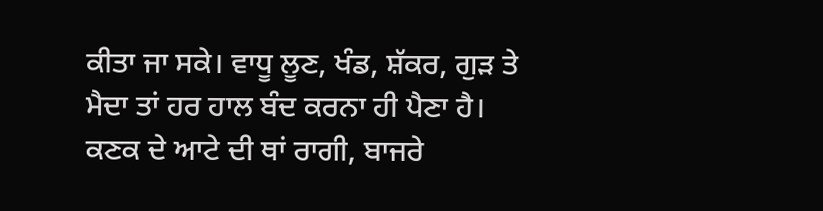ਕੀਤਾ ਜਾ ਸਕੇ। ਵਾਧੂ ਲੂਣ, ਖੰਡ, ਸ਼ੱਕਰ, ਗੁੜ ਤੇ ਮੈਦਾ ਤਾਂ ਹਰ ਹਾਲ ਬੰਦ ਕਰਨਾ ਹੀ ਪੈਣਾ ਹੈ। ਕਣਕ ਦੇ ਆਟੇ ਦੀ ਥਾਂ ਰਾਗੀ, ਬਾਜਰੇ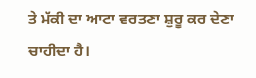ਤੇ ਮੱਕੀ ਦਾ ਆਟਾ ਵਰਤਣਾ ਸ਼ੁਰੂ ਕਰ ਦੇਣਾ ਚਾਹੀਦਾ ਹੈ।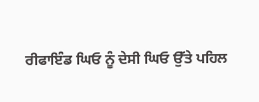ਰੀਫਾਇੰਡ ਘਿਓ ਨੂੰ ਦੇਸੀ ਘਿਓ ਉੱਤੇ ਪਹਿਲ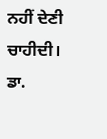ਨਹੀਂ ਦੇਣੀ ਚਾਹੀਦੀ।
ਡਾ.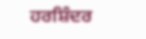ਹਰਸ਼ਿੰਦਰ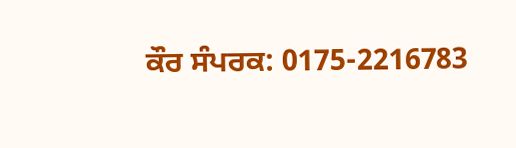ਕੌਰ ਸੰਪਰਕ: 0175-2216783